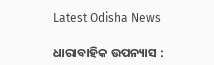Latest Odisha News

ଧାରାବାହିକ ଉପନ୍ୟାସ :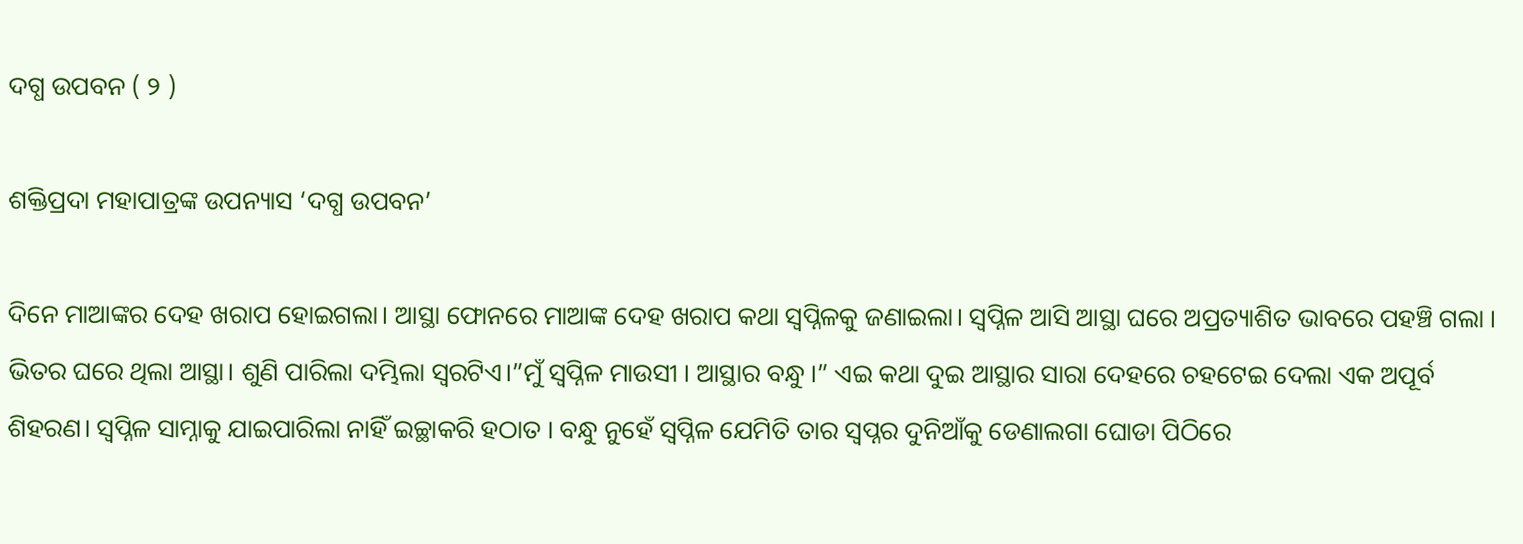ଦଗ୍ଧ ଉପବନ ( ୨ )

ଶକ୍ତିପ୍ରଦା ମହାପାତ୍ରଙ୍କ ଉପନ୍ୟାସ ‘ଦଗ୍ଧ ଉପବନ’

ଦିନେ ମାଆଙ୍କର ଦେହ ଖରାପ ହୋଇଗଲା। ଆସ୍ଥା ଫୋନରେ ମାଆଙ୍କ ଦେହ ଖରାପ କଥା ସ୍ୱପ୍ନିଳକୁ ଜଣାଇଲା। ସ୍ୱପ୍ନିଳ ଆସି ଆସ୍ଥା ଘରେ ଅପ୍ରତ୍ୟାଶିତ ଭାବରେ ପହଞ୍ଚି ଗଲା । ଭିତର ଘରେ ଥିଲା ଆସ୍ଥା। ଶୁଣି ପାରିଲା ଦମ୍ଭିଲା ସ୍ୱରଟିଏ।”ମୁଁ ସ୍ବପ୍ନିଳ ମାଉସୀ । ଆସ୍ଥାର ବନ୍ଧୁ ।” ଏଇ କଥା ଦୁଇ ଆସ୍ଥାର ସାରା ଦେହରେ ଚହଟେଇ ଦେଲା ଏକ ଅପୂର୍ବ ଶିହରଣ। ସ୍ୱପ୍ନିଳ ସାମ୍ନାକୁ ଯାଇପାରିଲା ନାହିଁ ଇଚ୍ଛାକରି ହଠାତ । ବନ୍ଧୁ ନୁହେଁ ସ୍ୱପ୍ନିଳ ଯେମିତି ତାର ସ୍ୱପ୍ନର ଦୁନିଆଁକୁ ଡେଣାଲଗା ଘୋଡା ପିଠିରେ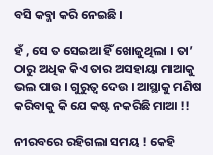ବସି କବ୍ଜା କରି ନେଇଛି ।

ହଁ , ସେ ତ ସେଇଆ ହିଁ ଖୋଜୁଥିଲା । ତା’ ଠାରୁ ଅଧିକ କିଏ ତାର ଅସହାୟା ମାଆକୁ ଭଲ ପାଉ । ଗୁରୁତ୍ୱ ଦେଉ । ଆସ୍ଥାକୁ ମଣିଷ କରିବାକୁ କି ଯେ କଷ୍ଟ ନକରିଛି ମାଆ !!

ନୀରବରେ ରହିଗଲା ସମୟ ! କେହି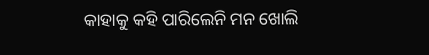କାହାକୁ କହି ପାରିଲେନି ମନ ଖୋଲି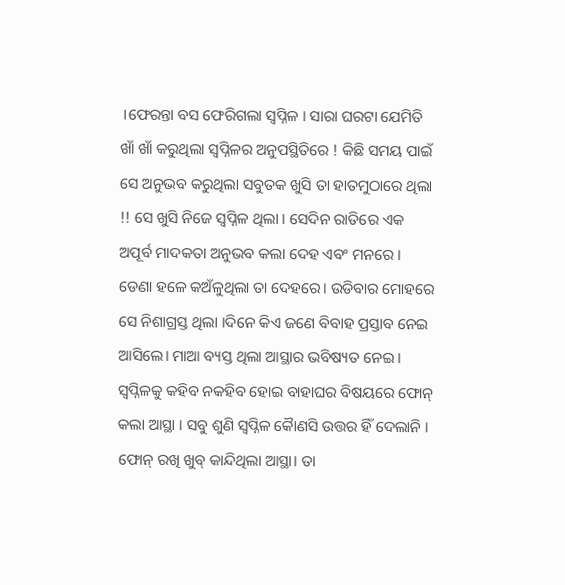।ଫେରନ୍ତା ବସ ଫେରିଗଲା ସ୍ୱପ୍ନିଳ । ସାରା ଘରଟା ଯେମିତି ଖାଁ ଖାଁ କରୁଥିଲା ସ୍ୱପ୍ନିଳର ଅନୁପସ୍ଥିତିରେ ! କିଛି ସମୟ ପାଇଁ ସେ ଅନୁଭବ କରୁଥିଲା ସବୁତକ ଖୁସି ତା ହାତମୁଠାରେ ଥିଲା !! ସେ ଖୁସି ନିଜେ ସ୍ୱପ୍ନିଳ ଥିଲା । ସେଦିନ ରାତିରେ ଏକ ଅପୂର୍ବ ମାଦକତା ଅନୁଭବ କଲା ଦେହ ଏବଂ ମନରେ । ଡେଣା ହଳେ କଅଁଳୁଥିଲା ତା ଦେହରେ। ଉଡିବାର ମୋହରେ ସେ ନିଶାଗ୍ରସ୍ତ ଥିଲା ।ଦିନେ କିଏ ଜଣେ ବିବାହ ପ୍ରସ୍ତାବ ନେଇ ଆସିଲେ। ମାଆ ବ୍ୟସ୍ତ ଥିଲା ଆସ୍ଥାର ଭବିଷ୍ୟତ ନେଇ । ସ୍ୱପ୍ନିଳକୁ କହିବ ନକହିବ ହୋଇ ବାହାଘର ବିଷୟରେ ଫୋନ୍ କଲା ଆସ୍ଥା । ସବୁ ଶୁଣି ସ୍ୱପ୍ନିଳ କୋୖଣସି ଉତ୍ତର ହିଁ ଦେଲାନି । ଫୋନ୍ ରଖି ଖୁବ୍ କାନ୍ଦିଥିଲା ଆସ୍ଥା। ତା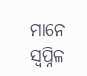ମାନେ ସ୍ୱପ୍ନିଳ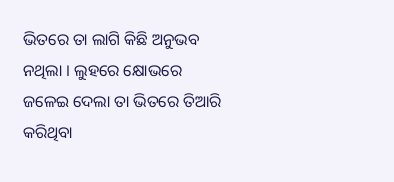ଭିତରେ ତା ଲାଗି କିଛି ଅନୁଭବ ନଥିଲା । ଲୁହରେ କ୍ଷୋଭରେ ଜଳେଇ ଦେଲା ତା ଭିତରେ ତିଆରି କରିଥିବା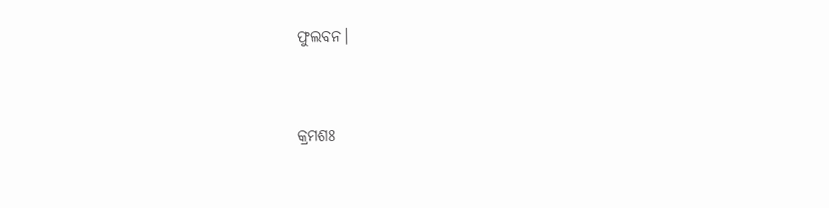ଫୁଲବନ।



କ୍ରମଶଃ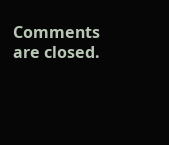Comments are closed.